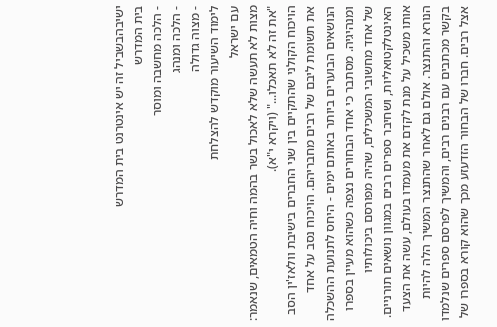ישיבהבשביל זה יש אינטרנט בית המדרש
בית המדרש
- הלכה מחשבה ומוסר
- הלכה ומנהג
- מצוה גדולה
לימוד השיעור מוקדש להצלחת
עם ישראל
מצות לא תעשה שלא לאכול בשר בהמה וחיה הטמאים, שנאמר: "את זה לא תאכלו..." (ויקרא י"א).
הויכוח הקולני שהתקיים בין שני החברים בישיבת וולאז'ין הסב את תשומת ליבם של רבים מחבריהם. הויכוח נסב על אחד הנושאים הבוערים ביותר באותם ימים - היחס לתנועת ההשכלה ומנהיגיה. מסתבר כי אחד הבחורים נצפה כשהוא מעיין בספרו של אחד מחשובי המשכילים, שהיה מפורסם ביכולותיו האינטלקטואליות, ושחיבר ספרים רבים במגוון נושאים תורניים. אותו משכיל על מנת לקדם את מעמדו בעולם, עשה את הצעד הנורא והתנצר. אולם גם לאחר שהתנצר המשיך הלה להיות בקשר מכתבים עם רבנים רבים, והמשיך לפרסם ספרים שנלמדו אצל רבים. חברו של הבחור הזדעזע מכך שהוא קורא בספרו של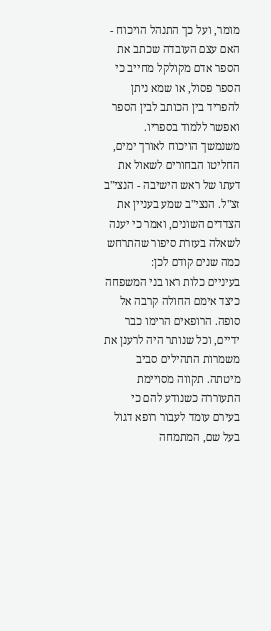מומר, ועל כך התנהל הויכוח - האם עצם העובדה שכתב את הספר אדם מקולקל מחייב כי הספר פסול, או שמא ניתן להפריד בין הכותב לבין הספר ואפשר ללמוד בספריו.
משנמשך הויכוח לאורך ימים, החליטו הבחורים לשאול את דעתו של ראש הישיבה - הנצי"ב זצ"ל. הנצי"ב שמע בעניין את הצדדים השונים, ואמר כי יענה לשאלה בעזרת סיפור שהתרחש כמה שנים קודם לכן:
בעיניים כלות ראו בני המשפחה כיצד אימם החולה קרבה אל סופה. הרופאים הרימו כבר ידיים, וכל שנותר היה לרענן את משמרות התהילים סביב מיטתה. תקווה מסויימת התעוררה כשנודע להם כי בעירם עומד לעבור רופא דגול בעל שם, המתמחה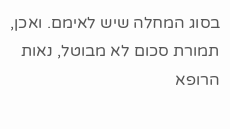בסוג המחלה שיש לאימם. ואכן, תמורת סכום לא מבוטל, נאות הרופא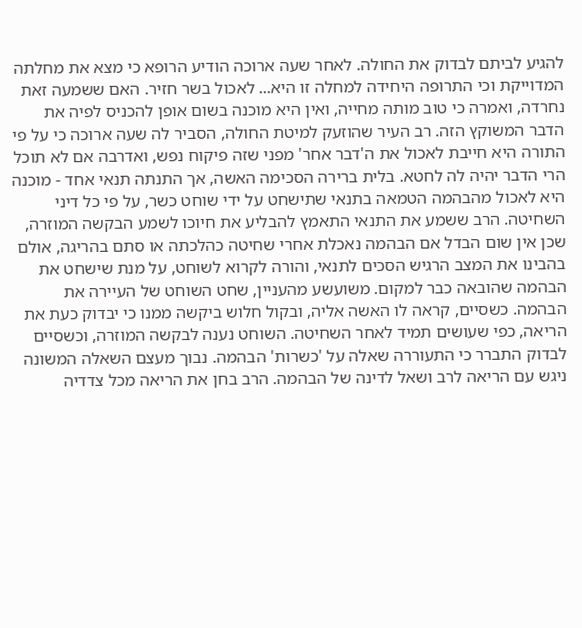להגיע לביתם לבדוק את החולה. לאחר שעה ארוכה הודיע הרופא כי מצא את מחלתה המדוייקת וכי התרופה היחידה למחלה זו היא... לאכול בשר חזיר. האם ששמעה זאת נחרדה, ואמרה כי טוב מותה מחייה, ואין היא מוכנה בשום אופן להכניס לפיה את הדבר המשוקץ הזה. רב העיר שהוזעק למיטת החולה, הסביר לה שעה ארוכה כי על פי התורה היא חייבת לאכול את ה'דבר אחר' מפני שזה פיקוח נפש, ואדרבה אם לא תוכל הרי הדבר יהיה לה לחטא. בלית ברירה הסכימה האשה, אך התנתה תנאי אחד - מוכנה היא לאכול מהבהמה הטמאה בתנאי שתישחט על ידי שוחט כשר, על פי כל דיני השחיטה. הרב ששמע את התנאי התאמץ להבליע את חיוכו לשמע הבקשה המוזרה, שכן אין שום הבדל אם הבהמה נאכלת אחרי שחיטה כהלכתה או סתם בהריגה, אולם בהבינו את המצב הרגיש הסכים לתנאי, והורה לקרוא לשוחט, על מנת שישחט את הבהמה שהובאה כבר למקום. משועשע מהעניין, שחט השוחט של העיירה את הבהמה. כשסיים, קראה לו האשה אליה, ובקול חלוש ביקשה ממנו כי יבדוק כעת את הריאה, כפי שעושים תמיד לאחר השחיטה. השוחט נענה לבקשה המוזרה, וכשסיים לבדוק התברר כי התעוררה שאלה על 'כשרות' הבהמה. נבוך מעצם השאלה המשונה ניגש עם הריאה לרב ושאל לדינה של הבהמה. הרב בחן את הריאה מכל צדדיה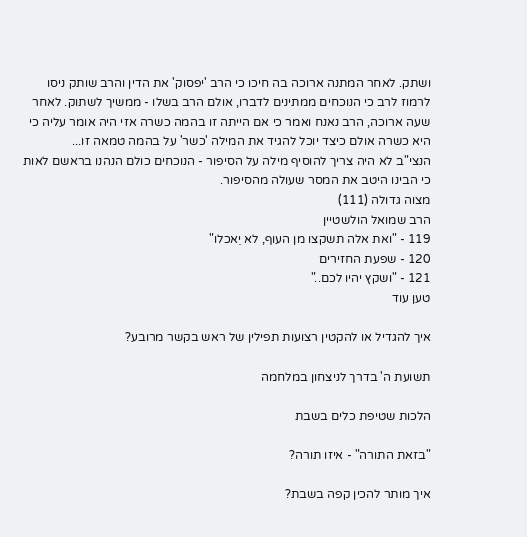ושתק. לאחר המתנה ארוכה בה חיכו כי הרב 'יפסוק' את הדין והרב שותק ניסו לרמוז לרב כי הנוכחים ממתינים לדברו, אולם הרב בשלו - ממשיך לשתוק. לאחר שעה ארוכה, הרב נאנח ואמר כי אם הייתה זו בהמה כשרה אזי היה אומר עליה כי היא כשרה אולם כיצד יוכל להגיד את המילה 'כשר' על בהמה טמאה זו...
הנצי"ב לא היה צריך להוסיף מילה על הסיפור - הנוכחים כולם הנהנו בראשם לאות כי הבינו היטב את המסר שעולה מהסיפור.
מצוה גדולה (111)
הרב שמואל הולשטיין
119 - "ואת אלה תשקצו מן העוף, לא יֵאכלו"
120 - שפעת החזירים
121 - "ושקץ יהיו לכם.."
טען עוד

איך להגדיל או להקטין רצועות תפילין של ראש בקשר מרובע?

תשועת ה' בדרך לניצחון במלחמה

הלכות שטיפת כלים בשבת

"בזאת התורה" - איזו תורה?

איך מותר להכין קפה בשבת?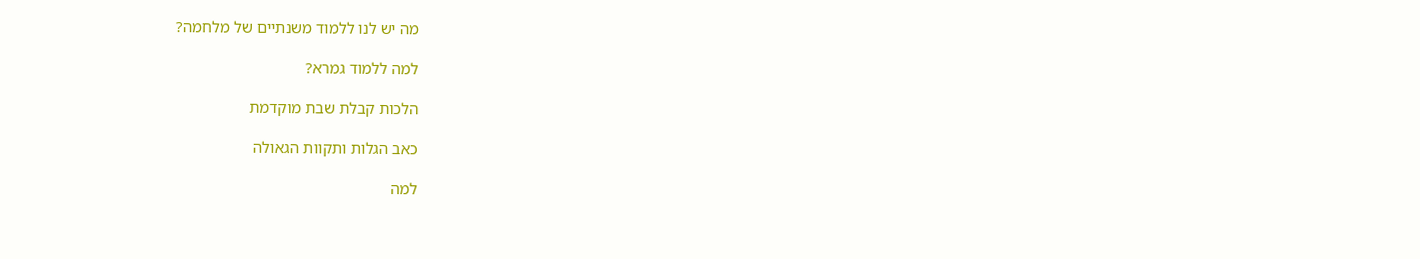מה יש לנו ללמוד משנתיים של מלחמה?

למה ללמוד גמרא?

הלכות קבלת שבת מוקדמת

כאב הגלות ותקוות הגאולה

למה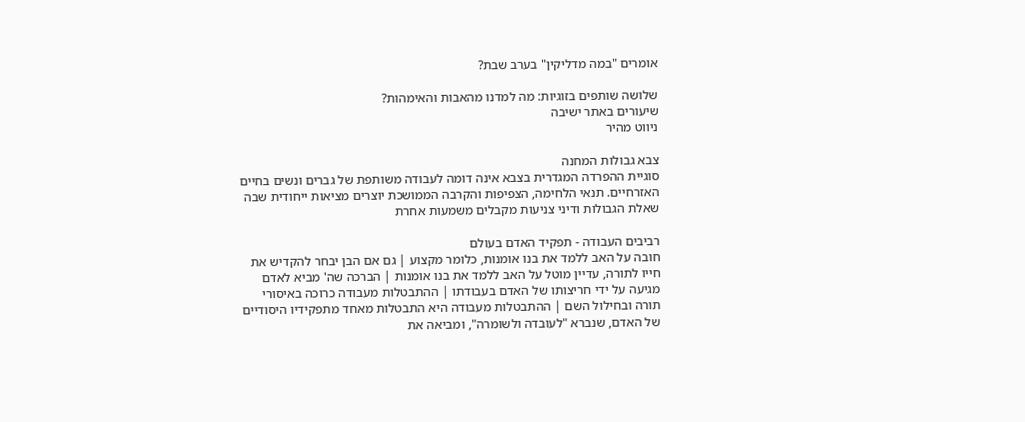אומרים "במה מדליקין" בערב שבת?

שלושה שותפים בזוגיות: מה למדנו מהאבות והאימהות?
שיעורים באתר ישיבה
ניווט מהיר

צבא גבולות המחנה
סוגיית ההפרדה המגדרית בצבא אינה דומה לעבודה משותפת של גברים ונשים בחיים האזרחיים. תנאי הלחימה, הצפיפות והקרבה הממושכת יוצרים מציאות ייחודית שבה שאלת הגבולות ודיני צניעות מקבלים משמעות אחרת

רביבים העבודה - תפקיד האדם בעולם
חובה על האב ללמד את בנו אומנות, כלומר מקצוע | גם אם הבן יבחר להקדיש את חייו לתורה, עדיין מוטל על האב ללמד את בנו אומנות | הברכה שה' מביא לאדם מגיעה על ידי חריצותו של האדם בעבודתו | ההתבטלות מעבודה כרוכה באיסורי תורה ובחילול השם | ההתבטלות מעבודה היא התבטלות מאחד מתפקידיו היסודיים של האדם, שנברא "לעובדה ולשומרה", ומביאה את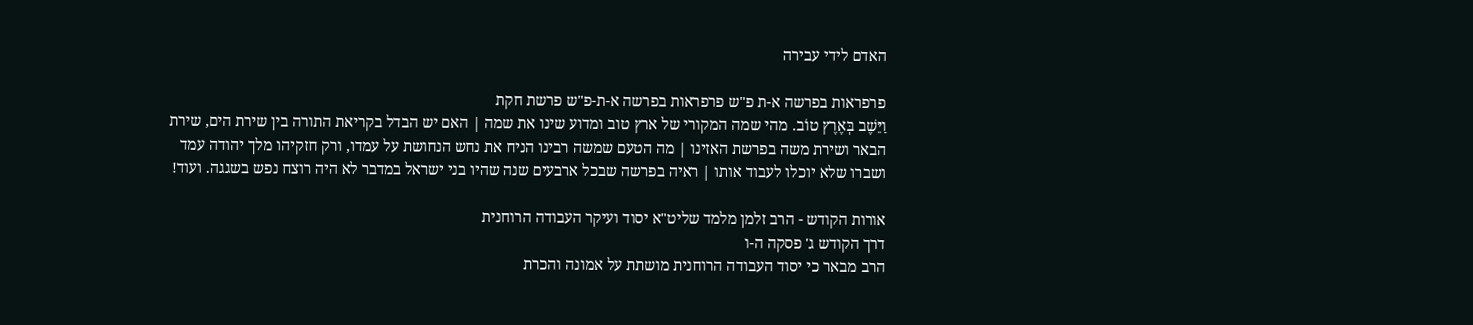האדם לידי עבירה

פרפראות בפרשה א-ת פ"ש פרפראות בפרשה א-ת-פ"ש פרשת חקת
וַיֵּשֶׁב בְּאֶרֶץ טוֹב. מהי שמה המקורי של ארץ טוב ומדוע שינו את שמה | האם יש הבדל בקריאת התורה בין שירת הים, שירת הבאר ושירת משה בפרשת האזינו | מה הטעם שמשה רבינו הניח את נחש הנחושת על עמדו, ורק חזקיהו מלך יהודה עמד ושברו שלא יוכלו לעבוד אותו | ראיה בפרשה שבכל ארבעים שנה שהיו בני ישראל במדבר לא היה רוצח נפש בשגגה. ועוד!

אורות הקודש - הרב זלמן מלמד שליט"א יסוד ועיקר העבודה הרוחנית
דרך הקודש ג' פסקה ה-ו
הרב מבאר כי יסוד העבודה הרוחנית מושתת על אמונה והכרת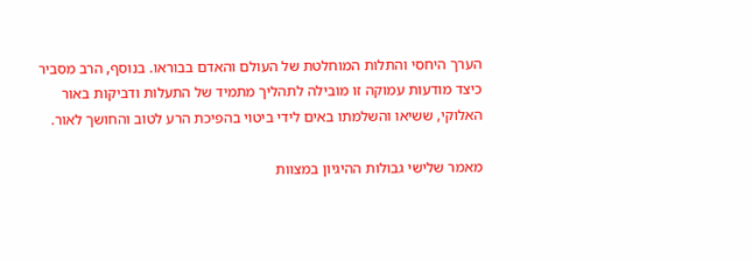הערך היחסי והתלות המוחלטת של העולם והאדם בבוראו. בנוסף, הרב מסביר כיצד מודעות עמוקה זו מובילה לתהליך מתמיד של התעלות ודביקות באור האלוקי, ששיאו והשלמתו באים לידי ביטוי בהפיכת הרע לטוב והחושך לאור.

מאמר שלישי גבולות ההיגיון במצוות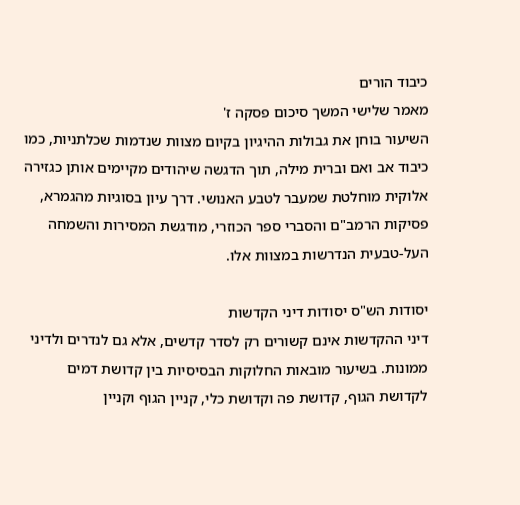כיבוד הורים
מאמר שלישי המשך סיכום פסקה ז'
השיעור בוחן את גבולות ההיגיון בקיום מצוות שנדמות שכלתניות, כמו כיבוד אב ואם וברית מילה, תוך הדגשה שיהודים מקיימים אותן כגזירה אלוקית מוחלטת שמעבר לטבע האנושי. דרך עיון בסוגיות מהגמרא, פסיקות הרמב"ם והסברי ספר הכוזרי, מודגשת המסירות והשמחה העל-טבעית הנדרשות במצוות אלו.

יסודות הש"ס יסודות דיני הקדשות
דיני ההקדשות אינם קשורים רק לסדר קדשים, אלא גם לנדרים ולדיני ממונות. בשיעור מובאות החלוקות הבסיסיות בין קדושת דמים לקדושת הגוף, קדושת פה וקדושת כלי, קניין הגוף וקניין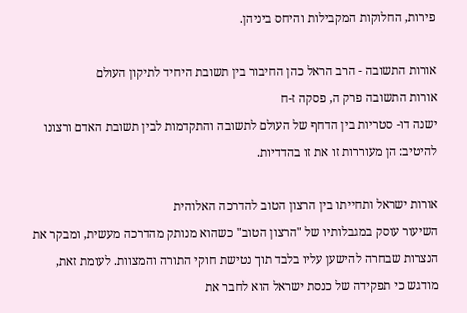פירות, החלוקות המקבילות והיחס ביניהן.

אורות התשובה - הרב הראל כהן החיבור בין תשובת היחיד לתיקון העולם
אורות התשובה פרק ה, פסקה ז-ח
ישנה דו- סטריות בין הדחף של העולם לתשובה והתקדמות לבין תשובת האדם ורצונו להיטיב: הן מעוררות זו את זו בהדדיות.

אורות ישראל ותחייתו בין הרצון הטוב להדרכה האלוהית
השיעור עוסק במגבלותיו של "הרצון הטוב" כשהוא מנותק מהדרכה מעשית, ומבקר את הנצרות שבחרה להישען עליו בלבד תוך נטישת חוקי התורה והמצוות. לעומת זאת, מודגש כי תפקידה של כנסת ישראל הוא לחבר את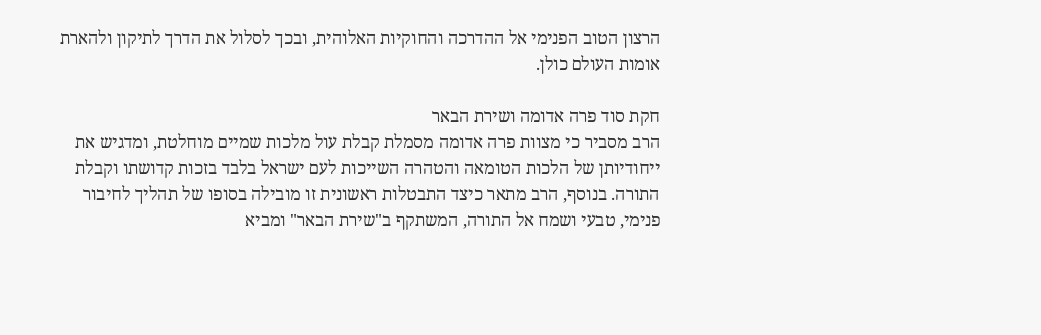הרצון הטוב הפנימי אל ההדרכה והחוקיות האלוהית, ובכך לסלול את הדרך לתיקון ולהארת אומות העולם כולן.

חקת סוד פרה אדומה ושירת הבאר
הרב מסביר כי מצוות פרה אדומה מסמלת קבלת עול מלכות שמיים מוחלטת, ומדגיש את ייחודיותן של הלכות הטומאה והטהרה השייכות לעם ישראל בלבד בזכות קדושתו וקבלת התורה. בנוסף, הרב מתאר כיצד התבטלות ראשונית זו מובילה בסופו של תהליך לחיבור פנימי, טבעי ושמח אל התורה, המשתקף ב"שירת הבאר" ומביא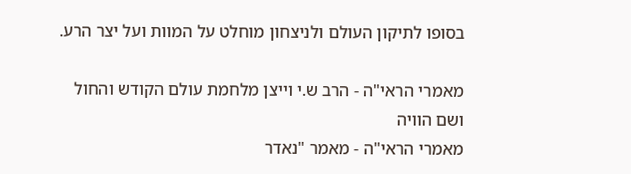בסופו לתיקון העולם ולניצחון מוחלט על המוות ועל יצר הרע.

מאמרי הראי"ה - הרב ש.י וייצן מלחמת עולם הקודש והחול ושם הוויה
מאמרי הראי"ה - מאמר "נאדר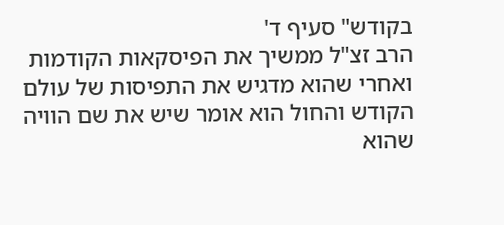בקודש" סעיף ד'
הרב זצ"ל ממשיך את הפיסקאות הקודמות ואחרי שהוא מדגיש את התפיסות של עולם הקודש והחול הוא אומר שיש את שם הוויה שהוא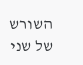השורש של שני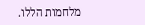מלחמות הללו.